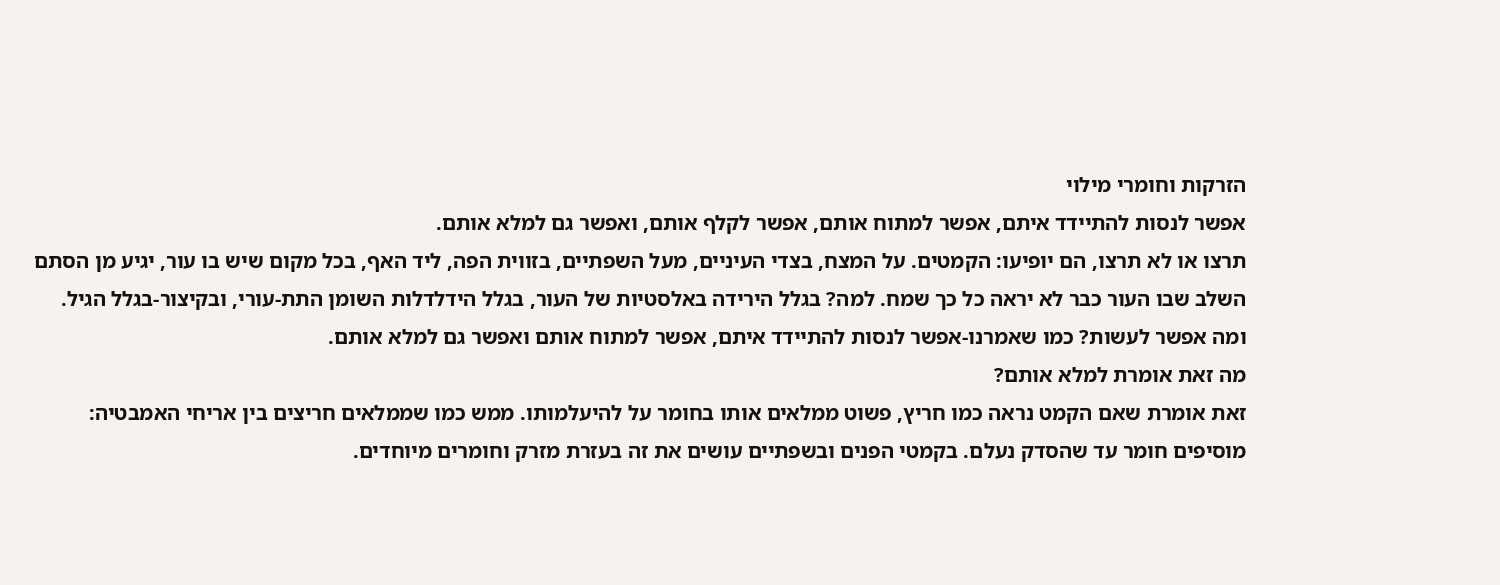הזרקות וחומרי מילוי
אפשר לנסות להתיידד איתם, אפשר למתוח אותם, אפשר לקלף אותם, ואפשר גם למלא אותם.
תרצו או לא תרצו, הם יופיעו: הקמטים. על המצח, בצדי העיניים, מעל השפתיים, בזווית הפה, ליד האף, בכל מקום שיש בו עור, יגיע מן הסתם השלב שבו העור כבר לא יראה כל כך שמח. למה? בגלל הירידה באלסטיות של העור, בגלל הידלדלות השומן התת-עורי, ובקיצור-בגלל הגיל.
ומה אפשר לעשות? כמו שאמרנו-אפשר לנסות להתיידד איתם, אפשר למתוח אותם ואפשר גם למלא אותם.
מה זאת אומרת למלא אותם?
זאת אומרת שאם הקמט נראה כמו חריץ, פשוט ממלאים אותו בחומר על להיעלמותו. ממש כמו שממלאים חריצים בין אריחי האמבטיה: מוסיפים חומר עד שהסדק נעלם. בקמטי הפנים ובשפתיים עושים את זה בעזרת מזרק וחומרים מיוחדים.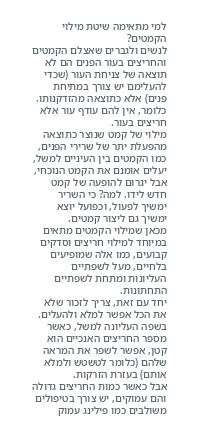למי מתאימה שיטת מילוי הקמטים?
לנשים ולגברים שאצלם הקמטים והחריצים בעור הפנים הם לא תוצאה של צניחת העור (שכדי להעלימם יש צורך במתיחת פנים) אלא כתוצאה מהזדקנותו. כלומר, אין להם עודף עור אלא חריצים בעור.
מילוי של קמט שנוצר כתוצאה מהפעלת יתר של שרירי הפנים, כמו הקמטים בין העיניים למשל, יעלים אומנם את הקמט הנוכחי, אבל יגרום להופעה של קמט חדש לידו. למה? כי השריר ימשיך לפעול, וכפועל יוצא ימשיך גם ליצור קמטים.
מכאן שמילוי הקמטים מתאים במיוחד למילוי חריצים וסדקים קבועים, כמו אלה שמופיעים בלחיים, מעל לשפתיים העליונות ומתחת לשפתיים התחתונות.
יחד עם זאת, צריך לזכור שלא את הכל אפשר למלא ולהעלים. בשפה העליונה למשל, כאשר מספר החריצים האנכיים הוא קטן, אפשר לשפר את המראה שלהם (כלומר לטשטש ולמלא אותם) בעזרת הזרקות.
אבל כאשר כמות החריצים גדולה והם עמוקים, יש צורך בטיפולים משולבים כמו פילינג עמוק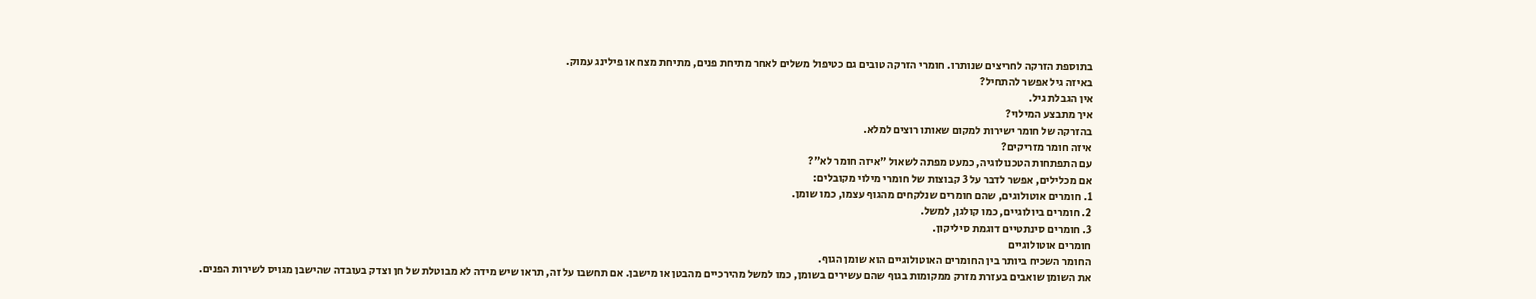בתוספת הזרקה לחריצים שנותרו. חומרי הזרקה טובים גם כטיפול משלים לאחר מתיחת פנים, מתיחת מצח או פילינג עמוק.
באיזה גיל אפשר להתחיל?
אין הגבלת גיל.
איך מתבצע המילוי?
בהזרקה של חומר ישירות למקום שאותו רוצים למלא.
איזה חומר מזריקים?
עם התפתחות הטכנולוגיה, כמעט מפתה לשאול "איזה חומר לא"?
אם מכלילים, אפשר לדבר על 3 קבוצות של חומרי מילוי מקובלים:
1. חומרים אוטולוגים, שהם חומרים שנלקחים מהגוף עצמו, כמו שומן.
2. חומרים ביולוגיים, כמו קולגן, למשל.
3. חומרים סינתטיים דוגמת סיליקון.
חומרים אוטולוגיים
החומר השכיח ביותר בין החומרים האוטולוגיים הוא שומן הגוף.
את השומן שואבים בעזרת מזרק ממקומות בגוף שהם עשירים בשומן, כמו למשל מהירכיים מהבטן או מישבן. אם תחשבו על זה, תראו שיש מידה לא מבוטלת של חן וצדק בעובדה שהישבן מגויס לשירות הפנים.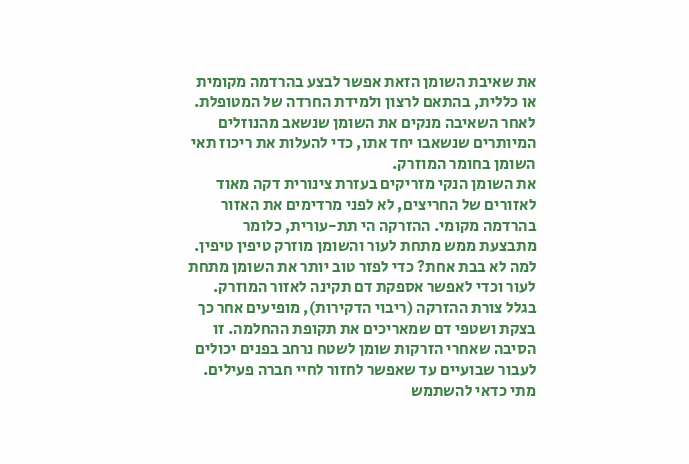את שאיבת השומן הזאת אפשר לבצע בהרדמה מקומית או כללית, בהתאם לרצון ולמידת החרדה של המטופלת. לאחר השאיבה מנקים את השומן שנשאב מהנוזלים המיותרים שנשאבו יחד אתו, כדי להעלות את ריכוז תאי השומן בחומר המוזרק.
את השומן הנקי מזריקים בעזרת צינורית דקה מאוד לאזורים של החריצים, לא לפני מרדימים את האזור בהרדמה מקומי. ההזרקה הי תת-עורית, כלומר מתבצעת ממש מתחת לעור והשומן מוזרק טיפין טיפין. למה לא בבת אחת? כדי לפזר טוב יותר את השומן מתחת לעור וכדי לאפשר אספקת דם תקינה לאזור המוזרק.
בגלל צורת ההזרקה (ריבוי הדקירות), מופיעים אחר כך בצקת ושטפי דם שמאריכים את תקופת ההחלמה. זו הסיבה שאחרי הזרקות שומן לשטח נרחב בפנים יכולים לעבור שבועיים עד שאפשר לחזור לחיי חברה פעילים.
מתי כדאי להשתמש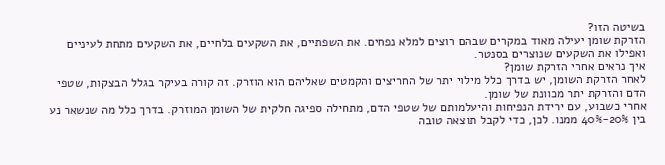בשיטה הזו?
הזרקת שומן יעילה מאוד במקרים שבהם רוצים למלא נפחים. את השפתיים, את השקעים בלחיים, את השקעים מתחת לעיניים ואפילו את השקעים שנוצרים בסנטר.
איך נראים אחרי הזרקת שומן?
לאחר הזרקת השומן, יש בדרך כלל מילוי יתר של החריצים והקמטים שאליהם הוא הוזרק. זה קורה בעיקר בגלל הבצקות, שטפי הדם והזרקת יתר מכוונת של שומן.
אחרי כשבוע, עם ירידת הנפיחות והיעלמותם של שטפי הדם, מתחילה ספיגה חלקית של השומן המוזרק. בדרך כלל מה שנשאר נע בין 20%-40% ממנו. לכן, כדי לקבל תוצאה טובה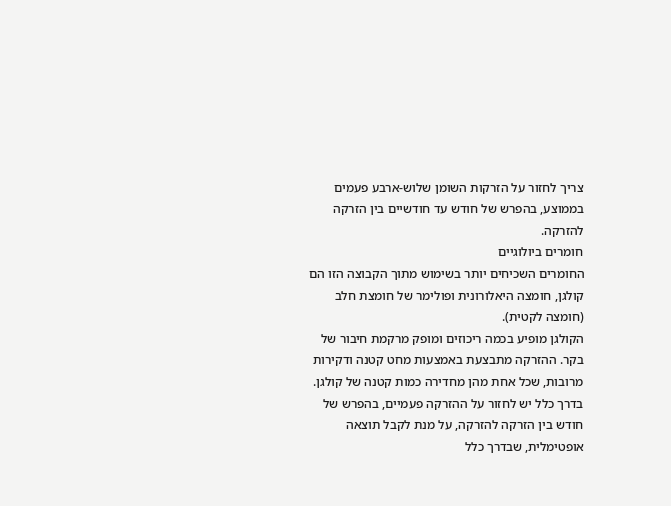צריך לחזור על הזרקות השומן שלוש-ארבע פעמים בממוצע, בהפרש של חודש עד חודשיים בין הזרקה להזרקה.
חומרים ביולוגיים
החומרים השכיחים יותר בשימוש מתוך הקבוצה הזו הם קולגן, חומצה היאלורונית ופולימר של חומצת חלב (חומצה לקטית).
הקולגן מופיע בכמה ריכוזים ומופק מרקמת חיבור של בקר. ההזרקה מתבצעת באמצעות מחט קטנה ודקירות מרובות, שכל אחת מהן מחדירה כמות קטנה של קולגן. בדרך כלל יש לחזור על ההזרקה פעמיים, בהפרש של חודש בין הזרקה להזרקה, על מנת לקבל תוצאה אופטימלית, שבדרך כלל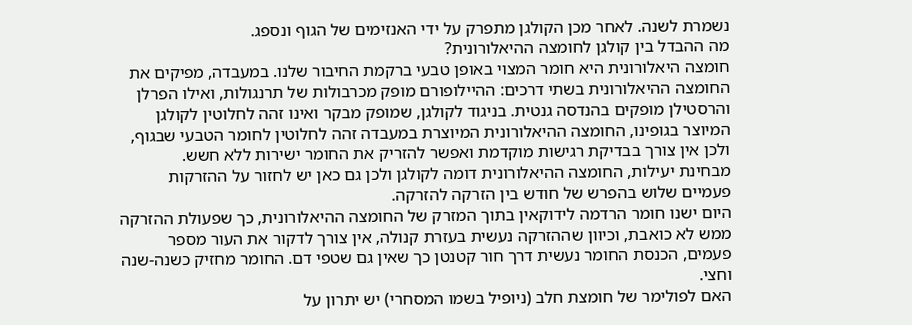נשמרת לשנה. לאחר מכן הקולגן מתפרק על ידי האנזימים של הגוף ונספג.
מה ההבדל בין קולגן לחומצה ההיאלורונית?
חומצה היאלורונית היא חומר המצוי באופן טבעי ברקמת החיבור שלנו. במעבדה, מפיקים את החומצה ההיאלורונית בשתי דרכים: ההיילופורם מופק מכרבולות של תרנגולות, ואילו הפרלן והרסטילן מופקים בהנדסה גנטית. בניגוד לקולגן, שמופק מבקר ואינו זהה לחלוטין לקולגן המיוצר בגופינו, החומצה ההיאלורונית המיוצרת במעבדה זהה לחלוטין לחומר הטבעי שבגוף, ולכן אין צורך בבדיקת רגישות מוקדמת ואפשר להזריק את החומר ישירות ללא חשש.
מבחינת יעילות, החומצה ההיאלורונית דומה לקולגן ולכן גם כאן יש לחזור על ההזרקות פעמיים שלוש בהפרש של חודש בין הזרקה להזרקה.
היום ישנו חומר הרדמה לידוקאין בתוך המזרק של החומצה ההיאלורונית, כך שפעולת ההזרקה ממש לא כואבת, וכיוון שההזרקה נעשית בעזרת קנולה, אין צורך לדקור את העור מספר פעמים, הכנסת החומר נעשית דרך חור קטנטן כך שאין גם שטפי דם. החומר מחזיק כשנה-שנה וחצי.
האם לפולימר של חומצת חלב (ניופיל בשמו המסחרי) יש יתרון על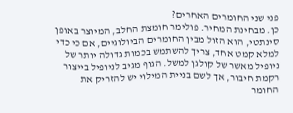פני שני החומרים האחרים?
כן. מבחינת המחיר. פולימר חומצת החלב, המיוצר באופן סינתטי, הוא הזול מבין החומרים הביולוגיים, אם כי כדי למלא קמט אחד, צריך להשתמש בכמות גדולה יותר של ניופיל מאשר של קולגן למשל. הגוף מגיב לניופיל בייצור רקמת חיבור, אך לשם בניית המילוי יש להזריק את החומר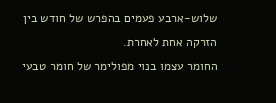שלוש-ארבע פעמים בהפרש של חודש בין הזרקה אחת לאחרת.
החומר עצמו בנוי מפולימר של חומר טבעי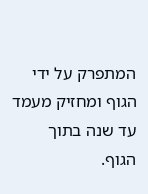המתפרק על ידי הגוף ומחזיק מעמד עד שנה בתוך הגוף.